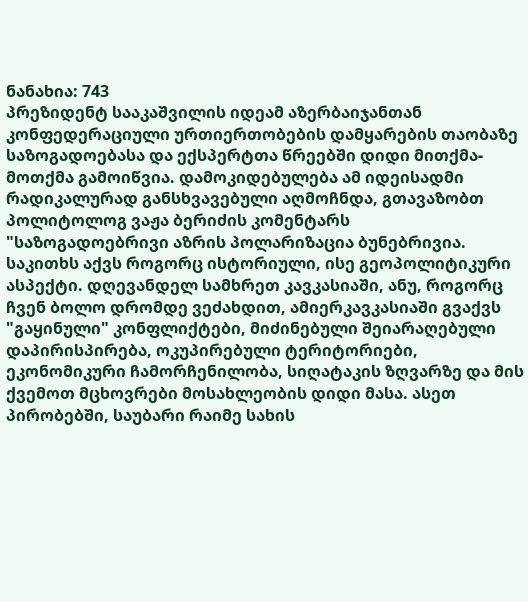ნანახია: 743
პრეზიდენტ სააკაშვილის იდეამ აზერბაიჯანთან კონფედერაციული ურთიერთობების დამყარების თაობაზე საზოგადოებასა და ექსპერტთა წრეებში დიდი მითქმა-მოთქმა გამოიწვია. დამოკიდებულება ამ იდეისადმი რადიკალურად განსხვავებული აღმოჩნდა, გთავაზობთ პოლიტოლოგ ვაჟა ბერიძის კომენტარს
"საზოგადოებრივი აზრის პოლარიზაცია ბუნებრივია. საკითხს აქვს როგორც ისტორიული, ისე გეოპოლიტიკური ასპექტი. დღევანდელ სამხრეთ კავკასიაში, ანუ, როგორც ჩვენ ბოლო დრომდე ვეძახდით, ამიერკავკასიაში გვაქვს "გაყინული" კონფლიქტები, მიძინებული შეიარაღებული დაპირისპირება, ოკუპირებული ტერიტორიები, ეკონომიკური ჩამორჩენილობა, სიღატაკის ზღვარზე და მის ქვემოთ მცხოვრები მოსახლეობის დიდი მასა. ასეთ პირობებში, საუბარი რაიმე სახის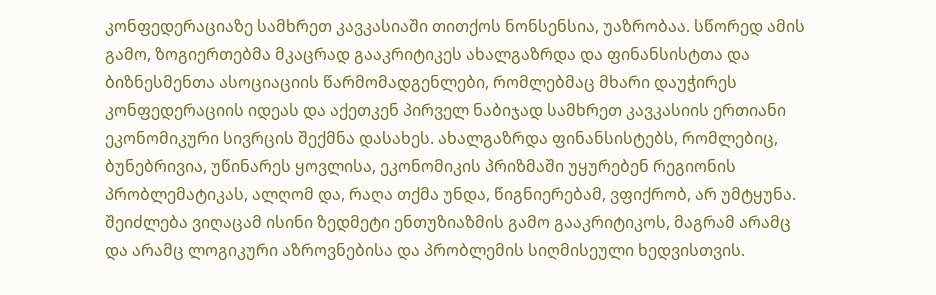კონფედერაციაზე სამხრეთ კავკასიაში თითქოს ნონსენსია, უაზრობაა. სწორედ ამის გამო, ზოგიერთებმა მკაცრად გააკრიტიკეს ახალგაზრდა და ფინანსისტთა და ბიზნესმენთა ასოციაციის წარმომადგენლები, რომლებმაც მხარი დაუჭირეს კონფედერაციის იდეას და აქეთკენ პირველ ნაბიჯად სამხრეთ კავკასიის ერთიანი ეკონომიკური სივრცის შექმნა დასახეს. ახალგაზრდა ფინანსისტებს, რომლებიც, ბუნებრივია, უწინარეს ყოვლისა, ეკონომიკის პრიზმაში უყურებენ რეგიონის პრობლემატიკას, ალღომ და, რაღა თქმა უნდა, წიგნიერებამ, ვფიქრობ, არ უმტყუნა. შეიძლება ვიღაცამ ისინი ზედმეტი ენთუზიაზმის გამო გააკრიტიკოს, მაგრამ არამც და არამც ლოგიკური აზროვნებისა და პრობლემის სიღმისეული ხედვისთვის.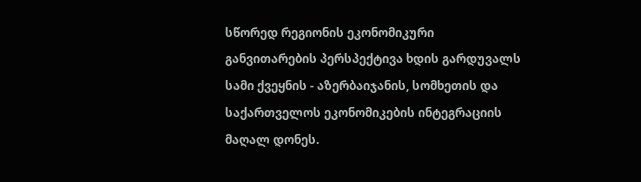სწორედ რეგიონის ეკონომიკური განვითარების პერსპექტივა ხდის გარდუვალს სამი ქვეყნის - აზერბაიჯანის, სომხეთის და საქართველოს ეკონომიკების ინტეგრაციის მაღალ დონეს.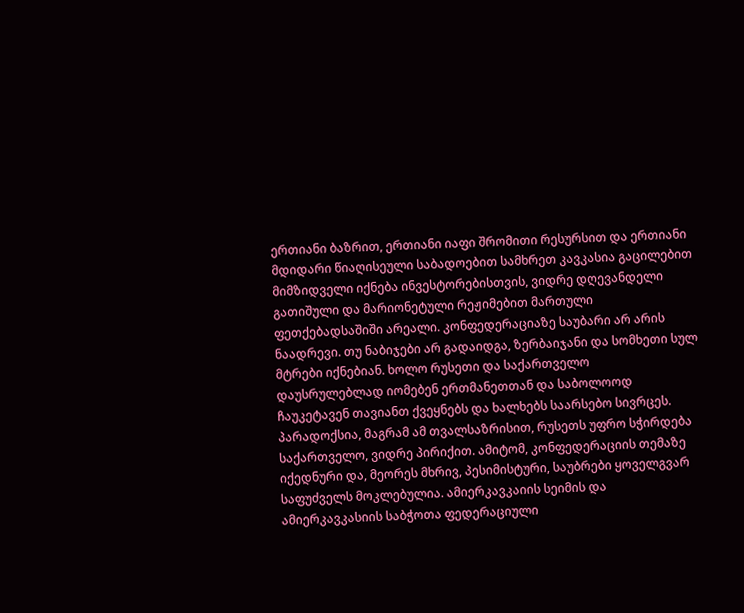ერთიანი ბაზრით, ერთიანი იაფი შრომითი რესურსით და ერთიანი მდიდარი წიაღისეული საბადოებით სამხრეთ კავკასია გაცილებით მიმზიდველი იქნება ინვესტორებისთვის, ვიდრე დღევანდელი გათიშული და მარიონეტული რეჟიმებით მართული ფეთქებადსაშიში არეალი. კონფედერაციაზე საუბარი არ არის ნაადრევი. თუ ნაბიჯები არ გადაიდგა, ზერბაიჯანი და სომხეთი სულ მტრები იქნებიან. ხოლო რუსეთი და საქართველო დაუსრულებლად იომებენ ერთმანეთთან და საბოლოოდ ჩაუკეტავენ თავიანთ ქვეყნებს და ხალხებს საარსებო სივრცეს. პარადოქსია, მაგრამ ამ თვალსაზრისით, რუსეთს უფრო სჭირდება საქართველო, ვიდრე პირიქით. ამიტომ, კონფედერაციის თემაზე იქედნური და, მეორეს მხრივ, პესიმისტური, საუბრები ყოველგვარ საფუძველს მოკლებულია. ამიერკავკაიის სეიმის და ამიერკავკასიის საბჭოთა ფედერაციული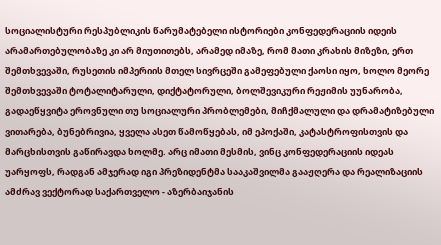სოციალისტური რესპუბლიკის წარუმატებელი ისტორიები კონფედერაციის იდეის არამართებულობაზე კი არ მიუთითებს, არამედ იმაზე, რომ მათი კრახის მიზეზი, ერთ შემთხვევაში, რუსეთის იმპერიის მთელ სივრცეში გამეფებული ქაოსი იყო, ხოლო მეორე შემთხვევაში ტოტალიტარული, დიქტატორული, ბოლშევიკური რეჟიმის უუნარობა, გადაეწყვიტა ეროვნული თუ სოციალური პრობლემები, მიჩქმალული და დრამატიზებული ვითარება, ბუნებრივია, ყველა ასეთ წამოწყებას, იმ ეპოქაში, კატასტროფისთვის და მარცხისთვის გაწირავდა ხოლმე. არც იმათი მესმის, ვინც კონფედერაციის იდეას უარყოფს, რადგან ამჯერად იგი პრეზიდენტმა სააკაშვილმა გააჟღერა და რეალიზაციის ამძრავ ვექტორად საქართველო - აზერბაიჯანის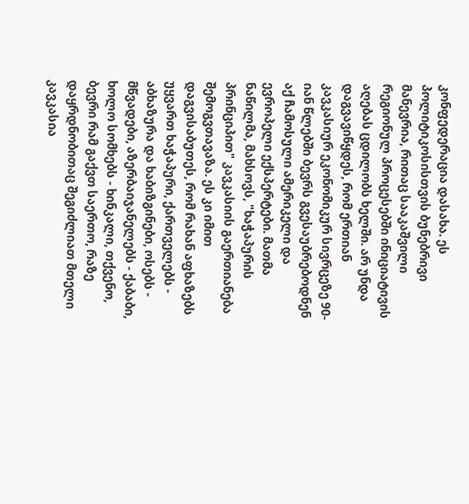კონფედერაცია დასახა. ეს პოლიტიკოსისთვის ბუნებრივი მანევრია, რითაც სააკაშვილი რეგიონულ პროცესებში ინიციატივის აღებას ცდილობს ხელში. არ უნდა დაგვავიწყდეს, რომ ერთიან კავკასიურ ეკონომიკურ სივრცეზე 90-იან წლებში ბევრს გვესაუბრებოდნენ აქ ჩამოსული ამერიკელი და ევროპელი ექსპერტები. მათმა ნაწილმა, მახსოვს, "ხაჭაპურის პრინციპით" კავკასიის გაერთიანება შემოგვთავაზა. ეს კი იმით დაგვისაბუთეს, რომ რახან აფხაზებს უყვართ ხაჭაპური, ქართველებს - აბხაზურა და ხაბიზგინები, ოსებს - მწვადები, აზერბაიჯანელებს - ქაბაბი, ხოლო სომხებს - ხინკალი, თქვენო, ბევრი რამ გაქვთ საერთო, რაზე დაყრდნობითაც შეგიძლიათ მთელი კავკასია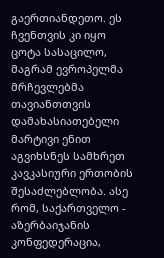გაერთიანდეთო. ეს ჩვენთვის კი იყო ცოტა სასაცილო, მაგრამ ევროპელმა მრჩევლებმა თავიანთთვის დამახასიათებელი მარტივი ენით აგვიხსნეს სამხრეთ კავკასიური ერთობის შესაძლებლობა. ასე რომ, საქართველო - აზერბაიჯანის კონფედერაცია,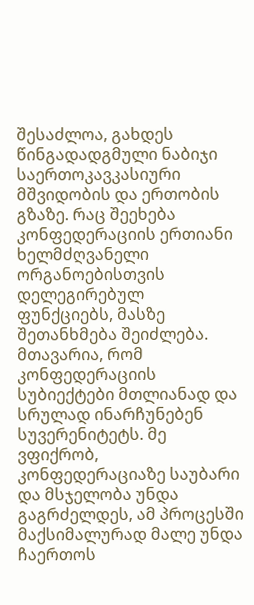შესაძლოა, გახდეს წინგადადგმული ნაბიჯი საერთოკავკასიური მშვიდობის და ერთობის გზაზე. რაც შეეხება კონფედერაციის ერთიანი ხელმძღვანელი ორგანოებისთვის დელეგირებულ ფუნქციებს, მასზე შეთანხმება შეიძლება. მთავარია, რომ კონფედერაციის სუბიექტები მთლიანად და სრულად ინარჩუნებენ სუვერენიტეტს. მე ვფიქრობ, კონფედერაციაზე საუბარი და მსჯელობა უნდა გაგრძელდეს, ამ პროცესში მაქსიმალურად მალე უნდა ჩაერთოს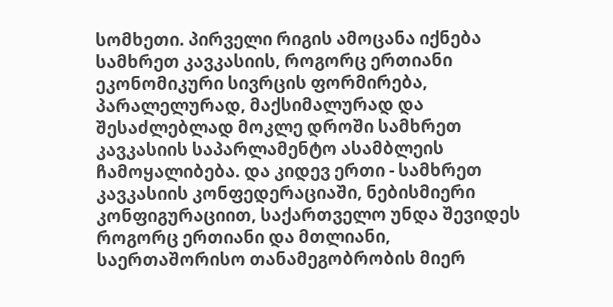სომხეთი. პირველი რიგის ამოცანა იქნება სამხრეთ კავკასიის, როგორც ერთიანი ეკონომიკური სივრცის ფორმირება, პარალელურად, მაქსიმალურად და შესაძლებლად მოკლე დროში სამხრეთ კავკასიის საპარლამენტო ასამბლეის ჩამოყალიბება. და კიდევ ერთი - სამხრეთ კავკასიის კონფედერაციაში, ნებისმიერი კონფიგურაციით, საქართველო უნდა შევიდეს როგორც ერთიანი და მთლიანი, საერთაშორისო თანამეგობრობის მიერ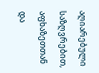აღიარებული საზღვრებით, აფხაზეთთან და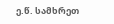ე.წ. სამხრეთ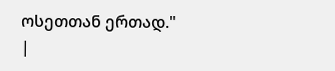ოსეთთან ერთად."
|